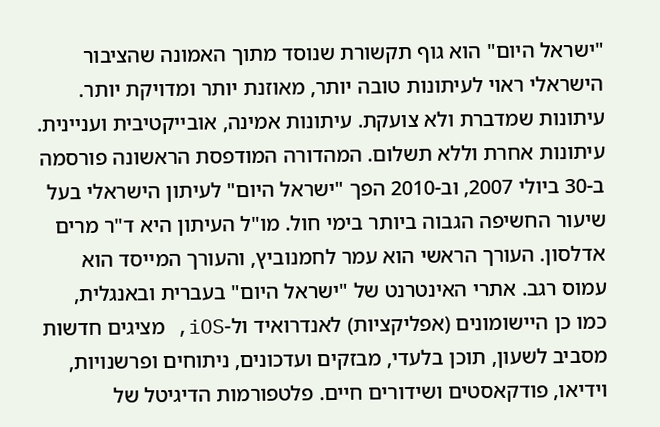"ישראל היום" הוא גוף תקשורת שנוסד מתוך האמונה שהציבור הישראלי ראוי לעיתונות טובה יותר, מאוזנת יותר ומדויקת יותר. עיתונות שמדברת ולא צועקת. עיתונות אמינה, אובייקטיבית ועניינית. עיתונות אחרת וללא תשלום. המהדורה המודפסת הראשונה פורסמה ב-30 ביולי 2007, וב-2010 הפך "ישראל היום" לעיתון הישראלי בעל שיעור החשיפה הגבוה ביותר בימי חול. מו"ל העיתון היא ד"ר מרים אדלסון. העורך הראשי הוא עמר לחמנוביץ, והעורך המייסד הוא עמוס רגב. אתרי האינטרנט של "ישראל היום" בעברית ובאנגלית, כמו כן היישומונים (אפליקציות) לאנדרואיד ול-iOS, מציגים חדשות מסביב לשעון, תוכן בלעדי, מבזקים ועדכונים, ניתוחים ופרשנויות, וידיאו, פודקאסטים ושידורים חיים. פלטפורמות הדיגיטל של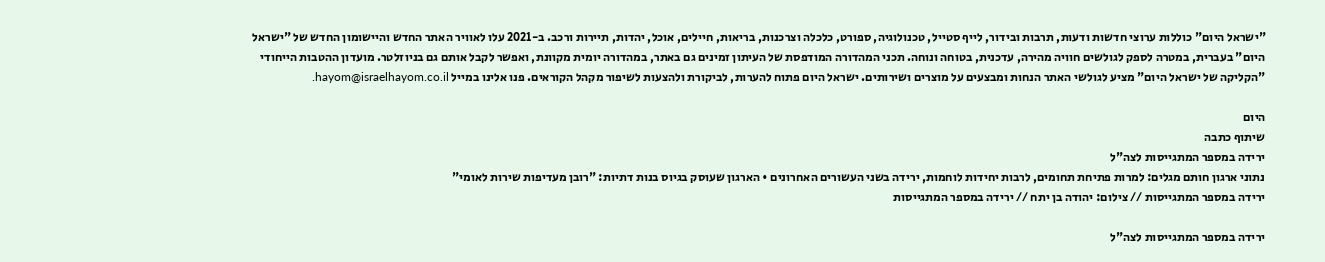"ישראל היום" כוללות ערוצי חדשות ודעות, תרבות ובידור, לייף סטייל, טכנולוגיה, ספורט, כלכלה וצרכנות, בריאות, חיילים, אוכל, יהדות, תיירות ורכב. ב-2021 עלו לאוויר האתר החדש והיישומון החדש של "ישראל היום" בעברית, במטרה לספק לגולשים חוויה מהירה, עדכנית, בטוחה ונוחה. תכני המהדורה המודפסת של העיתון זמינים גם באתר, במהדורה יומית מקוונת, ואפשר לקבל אותם גם בניוזלטר. מועדון ההטבות הייחודי "הקליקה של ישראל היום" מציע לגולשי האתר הנחות ומבצעים על מוצרים ושירותים. ישראל היום פתוח להערות, לביקורת ולהצעות לשיפור מקהל הקוראים. פנו אלינו במייל hayom@israelhayom.co.il.

היום
שיתוף כתבה
ירידה במספר המתגייסות לצה"ל
נתוני ארגון חותם מגלים: למרות פתיחת תחומים, לרבות יחידות לוחמות, ירידה בשני העשורים האחרונים • הארגון שעוסק בגיוס בנות דתיות: "רובן מעדיפות שירות לאומי"
ירידה במספר המתגייסות // צילום: יהודה בן יתח // ירידה במספר המתגייסות

ירידה במספר המתגייסות לצה"ל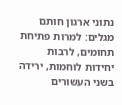נתוני ארגון חותם מגלים: למרות פתיחת תחומים, לרבות יחידות לוחמות, ירידה בשני העשורים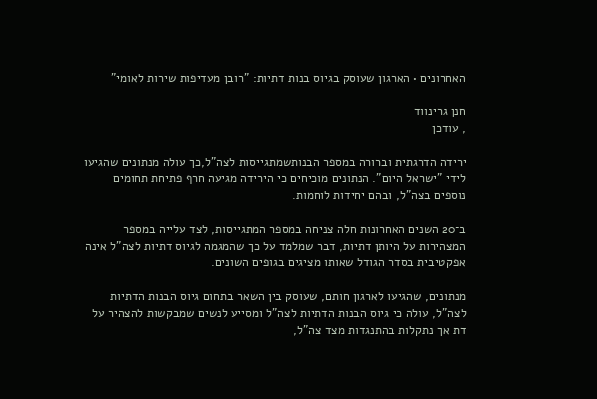האחרונים • הארגון שעוסק בגיוס בנות דתיות: "רובן מעדיפות שירות לאומי"

חנן גרינווד
, עודכן

ירידה הדרגתית וברורה במספר הבנותשמתגייסות לצה"ל,כך עולה מנתונים שהגיעו לידי "ישראל היום". הנתונים מוכיחים כי הירידה מגיעה חרף פתיחת תחומים נוספים בצה"ל, ובהם יחידות לוחמות.

ב־20 השנים האחרונות חלה צניחה במספר המתגייסות, לצד עלייה במספר המצהירות על היותן דתיות, דבר שמלמד על כך שהמגמה לגיוס דתיות לצה"ל אינה אפקטיבית בסדר הגודל שאותו מציגים בגופים השונים.

מנתונים, שהגיעו לארגון חותם, שעוסק בין השאר בתחום גיוס הבנות הדתיות לצה"ל, עולה כי גיוס הבנות הדתיות לצה"ל ומסייע לנשים שמבקשות להצהיר על דת אך נתקלות בהתנגדות מצד צה"ל,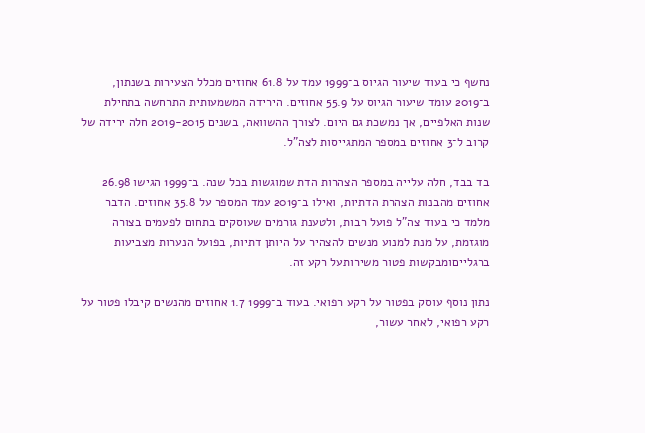נחשף כי בעוד שיעור הגיוס ב־1999 עמד על 61.8 אחוזים מכלל הצעירות בשנתון, ב־2019 עומד שיעור הגיוס על 55.9 אחוזים. הירידה המשמעותית התרחשה בתחילת שנות האלפיים, אך נמשכת גם היום. לצורך ההשוואה, בשנים 2019-2015 חלה ירידה של קרוב ל־3 אחוזים במספר המתגייסות לצה"ל.

בד בבד, חלה עלייה במספר הצהרות הדת שמוגשות בכל שנה. ב־1999 הגישו 26.98 אחוזים מהבנות הצהרת הדתיות, ואילו ב־2019 עמד המספר על 35.8 אחוזים. הדבר מלמד כי בעוד צה"ל פועל רבות, ולטענת גורמים שעוסקים בתחום לפעמים בצורה מוגזמת, על מנת למנוע מנשים להצהיר על היותן דתיות, בפועל הנערות מצביעות ברגלייםומבקשות פטור משירותעל רקע זה.

נתון נוסף עוסק בפטור על רקע רפואי. בעוד ב־1999 1.7 אחוזים מהנשים קיבלו פטור על רקע רפואי, לאחר עשור,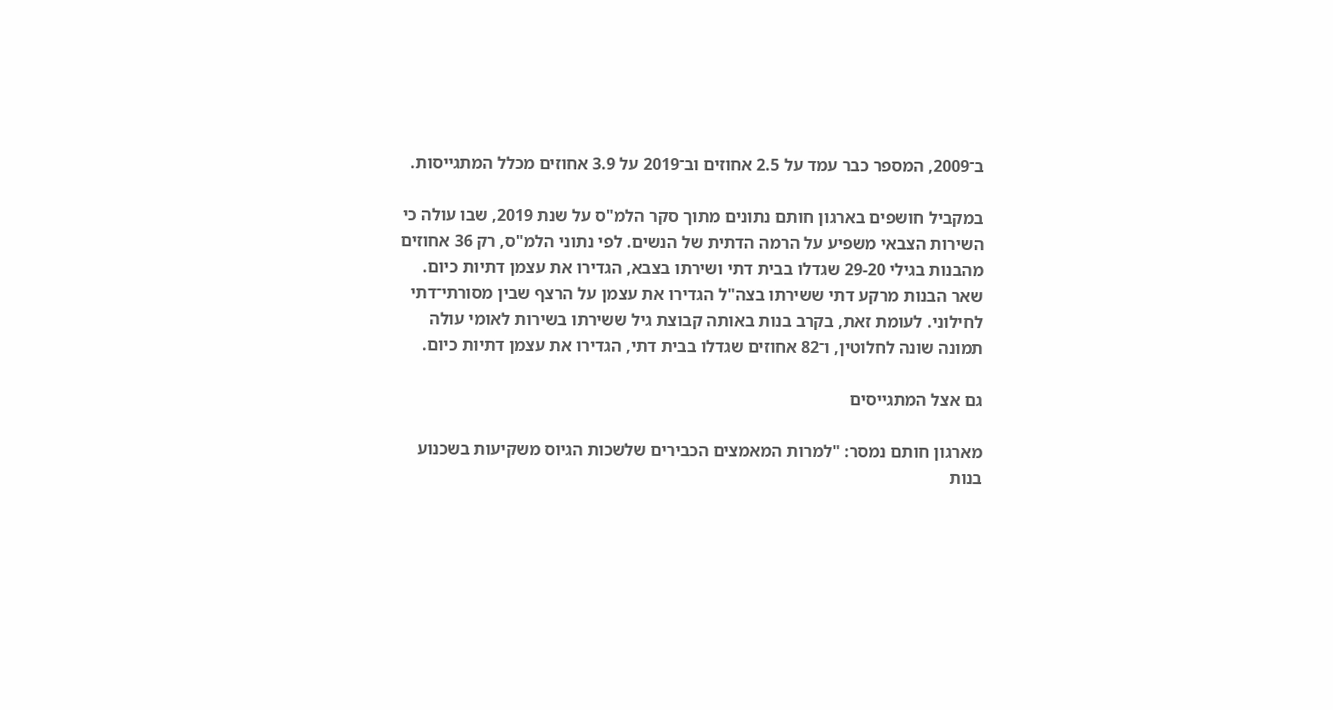ב־2009, המספר כבר עמד על 2.5 אחוזים וב־2019 על 3.9 אחוזים מכלל המתגייסות.

במקביל חושפים בארגון חותם נתונים מתוך סקר הלמ"ס על שנת 2019, שבו עולה כי השירות הצבאי משפיע על הרמה הדתית של הנשים. לפי נתוני הלמ"ס, רק 36 אחוזים מהבנות בגילי 29-20 שגדלו בבית דתי ושירתו בצבא, הגדירו את עצמן דתיות כיום. שאר הבנות מרקע דתי ששירתו בצה"ל הגדירו את עצמן על הרצף שבין מסורתי־דתי לחילוני. לעומת זאת, בקרב בנות באותה קבוצת גיל ששירתו בשירות לאומי עולה תמונה שונה לחלוטין, ו־82 אחוזים שגדלו בבית דתי, הגדירו את עצמן דתיות כיום.

גם אצל המתגייסים

מארגון חותם נמסר: "למרות המאמצים הכבירים שלשכות הגיוס משקיעות בשכנוע בנות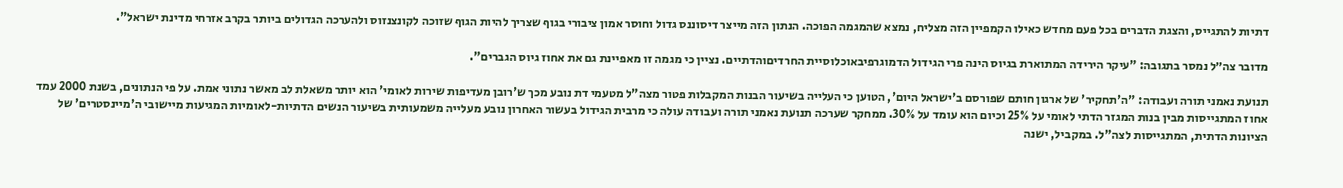דתיות להתגייס, והצגת הדברים בכל פעם מחדש כאילו הקמפיין הזה מצליח, נמצא שהמגמה הפוכה. הנתון הזה מייצר דיסוננס גדול וחוסר אמון ציבורי בגוף שצריך להיות הגוף שזוכה לקונצנזוס ולהערכה הגדולים ביותר בקרב אזרחי מדינת ישראל".

מדובר צה״ל נמסר בתגובה: "עיקר הירידה המתוארת בגיוס הינה פרי הגידול הדמוגרפיבאוכלוסיית החרדיםוהדתיים. נציין כי מגמה זו מאפיינת גם את אחוז גיוס הגברים".

תנועת נאמני תורה ועבודה: "ה'תחקיר' של ארגון חותם שפורסם ב'ישראל היום', הטוען כי העלייה בשיעור הבנות המקבלות פטור מצה"ל מטעמי דת נובע מכך ש'רובן מעדיפות שירות לאומי' הוא יותר משאלת לב מאשר נתוני אמת. על פי הנתונים, בשנת 2000 עמד אחוז המתגייסות מבין בנות המגזר הדתי לאומי על 25% וכיום הוא עומד על 30%. ממחקר שערכה תנועת נאמני תורה ועבודה עולה כי מרבית הגידול בעשור האחרון נובע מעלייה משמעותית בשיעור הנשים הדתיות-לאומיות המגיעות מיישובי ה'מיינסטרים' של הציונות הדתית, המתגייסות לצה"ל. במקביל, ישנה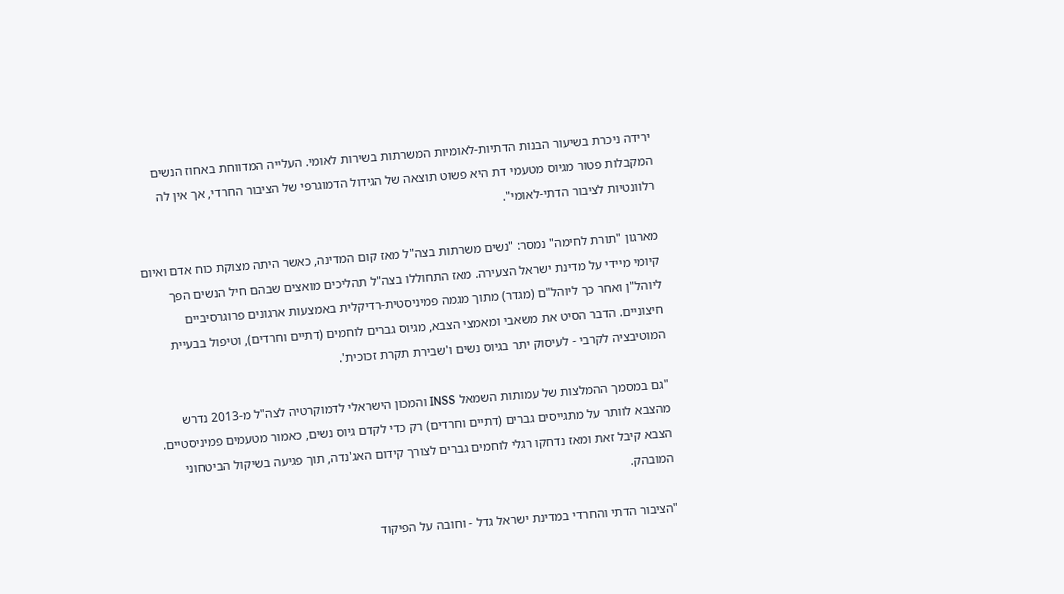ירידה ניכרת בשיעור הבנות הדתיות-לאומיות המשרתות בשירות לאומי. העלייה המדווחת באחוז הנשים המקבלות פטור מגיוס מטעמי דת היא פשוט תוצאה של הגידול הדמוגרפי של הציבור החרדי, אך אין לה רלוונטיות לציבור הדתי-לאומי".

מארגון "תורת לחימה" נמסר: "נשים משרתות בצה"ל מאז קום המדינה, כאשר היתה מצוקת כוח אדם ואיום קיומי מיידי על מדינת ישראל הצעירה. מאז התחוללו בצה"ל תהליכים מואצים שבהם חיל הנשים הפך ליוהל"ן ואחר כך ליוהל"ם (מגדר) מתוך מגמה פמיניסטית-רדיקלית באמצעות ארגונים פרוגרסיביים חיצוניים. הדבר הסיט את משאבי ומאמצי הצבא, מגיוס גברים לוחמים (דתיים וחרדים), וטיפול בבעיית המוטיבציה לקרבי - לעיסוק יתר בגיוס נשים ו'שבירת תקרת זכוכית'.

"גם במסמך ההמלצות של עמותות השמאל INSS והמכון הישראלי לדמוקרטיה לצה"ל מ-2013 נדרש מהצבא לוותר על מתגייסים גברים (דתיים וחרדים) רק כדי לקדם גיוס נשים, כאמור מטעמים פמיניסטיים. הצבא קיבל זאת ומאז נדחקו רגלי לוחמים גברים לצורך קידום האג'נדה, תוך פגיעה בשיקול הביטחוני המובהק.

"הציבור הדתי והחרדי במדינת ישראל גדל - וחובה על הפיקוד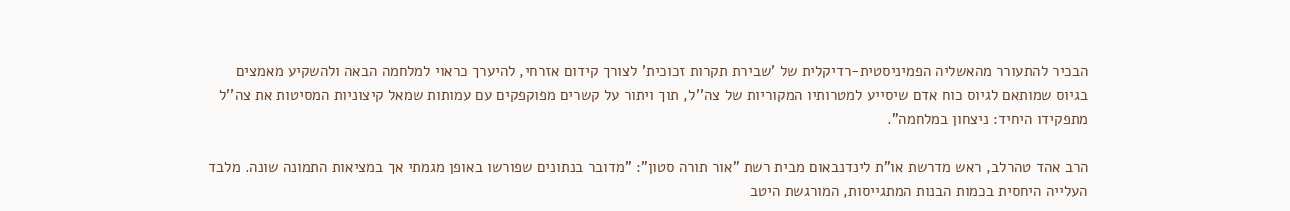הבכיר להתעורר מהאשליה הפמיניסטית-רדיקלית של 'שבירת תקרות זכוכית' לצורך קידום אזרחי, להיערך כראוי למלחמה הבאה ולהשקיע מאמצים בגיוס שמותאם לגיוס כוח אדם שיסייע למטרותיו המקוריות של צה''ל, תוך ויתור על קשרים מפוקפקים עם עמותות שמאל קיצוניות המסיטות את צה''ל מתפקידו היחיד: ניצחון במלחמה".

הרב אהד טהרלב, ראש מדרשת או"ת לינדנבאום מבית רשת "אור תורה סטון": "מדובר בנתונים שפורשו באופן מגמתי אך במציאות התמונה שונה. מלבד העלייה היחסית בכמות הבנות המתגייסות, המורגשת היטב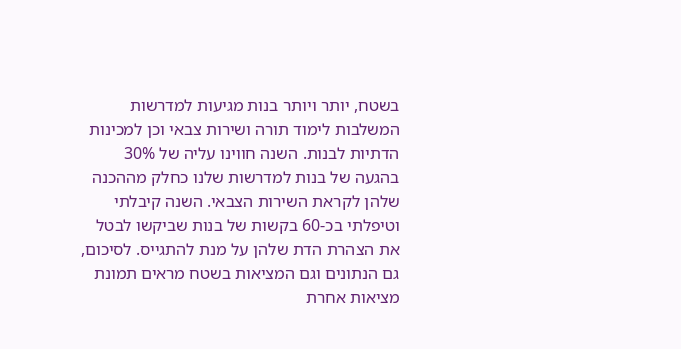בשטח, יותר ויותר בנות מגיעות למדרשות המשלבות לימוד תורה ושירות צבאי וכן למכינות הדתיות לבנות. השנה חווינו עליה של 30% בהגעה של בנות למדרשות שלנו כחלק מההכנה שלהן לקראת השירות הצבאי. השנה קיבלתי וטיפלתי בכ-60 בקשות של בנות שביקשו לבטל את הצהרת הדת שלהן על מנת להתגייס. לסיכום, גם הנתונים וגם המציאות בשטח מראים תמונת מציאות אחרת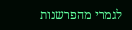לגמרי מהפרשנות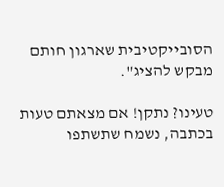הסובייקטיבית שארגון חותם מבקש להציג".

טעינו? נתקן! אם מצאתם טעות בכתבה, נשמח שתשתפו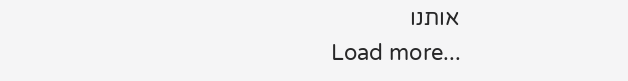אותנו
Load more...